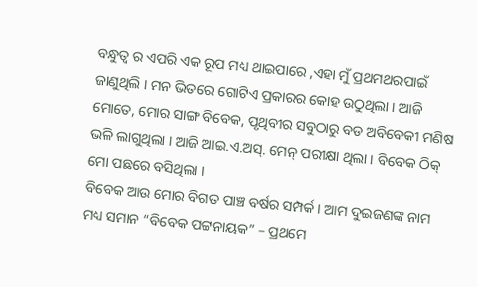ବନ୍ଧୁତ୍ୱ ର ଏପରି ଏକ ରୂପ ମଧ୍ୟ ଥାଇପାରେ ,ଏହା ମୁଁ ପ୍ରଥମଥରପାଇଁ ଜାଣୁଥିଲି । ମନ ଭିତରେ ଗୋଟିଏ ପ୍ରକାରର କୋହ ଉଠୁଥିଲା । ଆଜି ମୋତେ, ମୋର ସାଙ୍ଗ ବିବେକ, ପୃଥିବୀର ସବୁଠାରୁ ବଡ ଅବିବେକୀ ମଣିଷ ଭଳି ଲାଗୁଥିଲା । ଆଜି ଆଇ.ଏ.ଅସ୍. ମେନ୍ ପରୀକ୍ଷା ଥିଲା । ବିବେକ ଠିକ୍ ମୋ ପଛରେ ବସିଥିଲା ।
ବିବେକ ଆଉ ମୋର ବିଗତ ପାଞ୍ଚ ବର୍ଷର ସମ୍ପର୍କ । ଆମ ଦୁଇଜଣଙ୍କ ନାମ ମଧ୍ୟ ସମାନ “ବିବେକ ପଟ୍ଟନାୟକ” – ପ୍ରଥମେ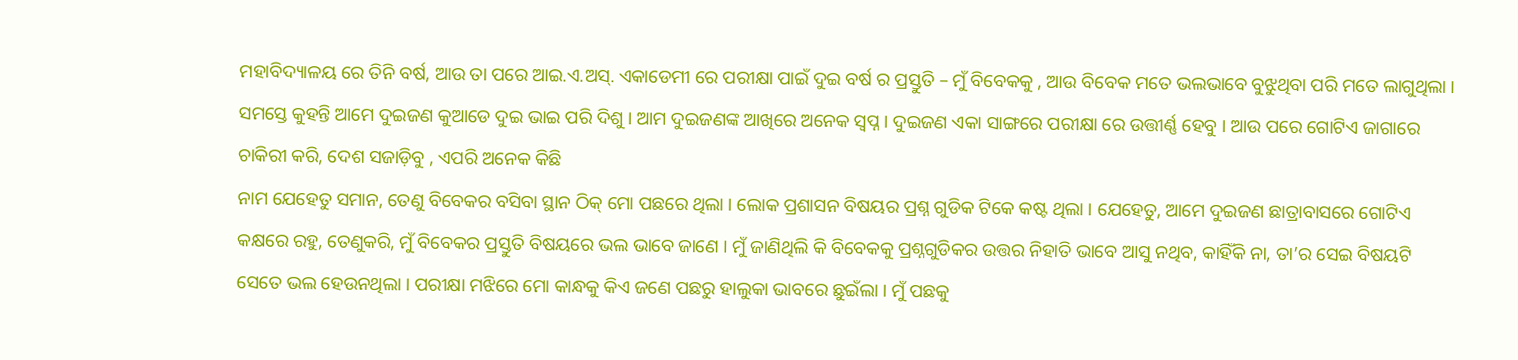ମହାବିଦ୍ୟାଳୟ ରେ ତିନି ବର୍ଷ, ଆଉ ତା ପରେ ଆଇ.ଏ.ଅସ୍. ଏକାଡେମୀ ରେ ପରୀକ୍ଷା ପାଇଁ ଦୁଇ ବର୍ଷ ର ପ୍ରସ୍ତୁତି – ମୁଁ ବିବେକକୁ , ଆଉ ବିବେକ ମତେ ଭଲଭାବେ ବୁଝୁଥିବା ପରି ମତେ ଲାଗୁଥିଲା । ସମସ୍ତେ କୁହନ୍ତି ଆମେ ଦୁଇଜଣ କୁଆଡେ ଦୁଇ ଭାଇ ପରି ଦିଶୁ । ଆମ ଦୁଇଜଣଙ୍କ ଆଖିରେ ଅନେକ ସ୍ୱପ୍ନ । ଦୁଇଜଣ ଏକା ସାଙ୍ଗରେ ପରୀକ୍ଷା ରେ ଉତ୍ତୀର୍ଣ୍ଣ ହେବୁ । ଆଉ ପରେ ଗୋଟିଏ ଜାଗାରେ ଚାକିରୀ କରି, ଦେଶ ସଜାଡ଼ିବୁ , ଏପରି ଅନେକ କିଛି
ନାମ ଯେହେତୁ ସମାନ, ତେଣୁ ବିବେକର ବସିବା ସ୍ଥାନ ଠିକ୍ ମୋ ପଛରେ ଥିଲା । ଲୋକ ପ୍ରଶାସନ ବିଷୟର ପ୍ରଶ୍ନ ଗୁଡିକ ଟିକେ କଷ୍ଟ ଥିଲା । ଯେହେତୁ, ଆମେ ଦୁଇଜଣ ଛାତ୍ରାବାସରେ ଗୋଟିଏ କକ୍ଷରେ ରହୁ, ତେଣୁକରି, ମୁଁ ବିବେକର ପ୍ରସ୍ତୁତି ବିଷୟରେ ଭଲ ଭାବେ ଜାଣେ । ମୁଁ ଜାଣିଥିଲି କି ବିବେକକୁ ପ୍ରଶ୍ନଗୁଡିକର ଉତ୍ତର ନିହାତି ଭାବେ ଆସୁ ନଥିବ, କାହିଁକି ନା, ତା’ର ସେଇ ବିଷୟଟି ସେତେ ଭଲ ହେଉନଥିଲା । ପରୀକ୍ଷା ମଝିରେ ମୋ କାନ୍ଧକୁ କିଏ ଜଣେ ପଛରୁ ହାଲୁକା ଭାବରେ ଛୁଇଁଲା । ମୁଁ ପଛକୁ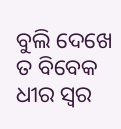ବୁଲି ଦେଖେ ତ ବିବେକ ଧୀର ସ୍ୱର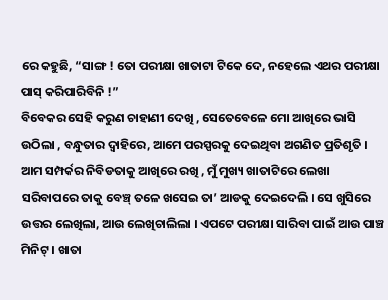ରେ କହୁଛି, “ସାଙ୍ଗ ! ତୋ ପରୀକ୍ଷା ଖାତାଟା ଟିକେ ଦେ, ନହେଲେ ଏଥର ପରୀକ୍ଷା ପାସ୍ କରିପାରିବିନି !”
ବିବେକର ସେହି କରୁଣ ଚାହାଣୀ ଦେଖି , ସେତେବେଳେ ମୋ ଆଖିରେ ଭାସି ଉଠିଲା , ବନ୍ଧୁତାର ଦ୍ୱାହିରେ, ଆମେ ପରସ୍ପରକୁ ଦେଇଥିବା ଅଗଣିତ ପ୍ରତିଶୃତି । ଆମ ସମ୍ପର୍କର ନିବିଡତାକୁ ଆଖିରେ ରଖି , ମୁଁ ମୁଖ୍ୟ ଖାତାଟିରେ ଲେଖା ସରିବାପରେ ତାକୁ ବେଞ୍ଚ୍ ତଳେ ଖସେଇ ତା’ ଆଡକୁ ଦେଇଦେଲି । ସେ ଖୁସିରେ ଉତ୍ତର ଲେଖିଲା, ଆଉ ଲେଖିଚାଲିଲା । ଏପଟେ ପରୀକ୍ଷା ସାରିବା ପାଇଁ ଆଉ ପାଞ୍ଚ ମିନିଟ୍ । ଖାତା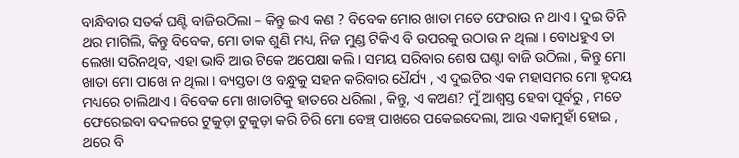ବାନ୍ଧିବାର ସତର୍କ ଘଣ୍ଟି ବାଜିଉଠିଲା – କିନ୍ତୁ ଇଏ କଣ ? ବିବେକ ମୋର ଖାତା ମତେ ଫେରାଉ ନ ଥାଏ । ଦୁଇ ତିନି ଥର ମାଗିଲି, କିନ୍ତୁ ବିବେକ, ମୋ ଡାକ ଶୁଣି ମଧ୍ୟ, ନିଜ ମୁଣ୍ଡ ଟିକିଏ ବି ଉପରକୁ ଉଠାଉ ନ ଥିଲା । ବୋଧହୁଏ ତା ଲେଖା ସରିନଥିବ, ଏହା ଭାବି ଆଉ ଟିକେ ଅପେକ୍ଷା କଲି । ସମୟ ସରିବାର ଶେଷ ଘଣ୍ଟା ବାଜି ଉଠିଲା , କିନ୍ତୁ ମୋ ଖାତା ମୋ ପାଖେ ନ ଥିଲା । ବ୍ୟସ୍ତତା ଓ ବନ୍ଧୁକୁ ସହନ କରିବାର ଧୈର୍ଯ୍ୟ , ଏ ଦୁଇଟିର ଏକ ମହାସମର ମୋ ହୃଦୟ ମଧ୍ୟରେ ଚାଲିଥାଏ । ବିବେକ ମୋ ଖାତାଟିକୁ ହାତରେ ଧରିଲା , କିନ୍ତୁ, ଏ କଅଣ? ମୁଁ ଆଶ୍ୱସ୍ତ ହେବା ପୂର୍ବରୁ , ମତେ ଫେରେଇବା ବଦଳରେ ଟୁକୁଡ଼ା ଟୁକୁଡ଼ା କରି ଚିରି ମୋ ବେଞ୍ଚ୍ ପାଖରେ ପକେଇଦେଲା, ଆଉ ଏକାମୁହାଁ ହୋଇ , ଥରେ ବି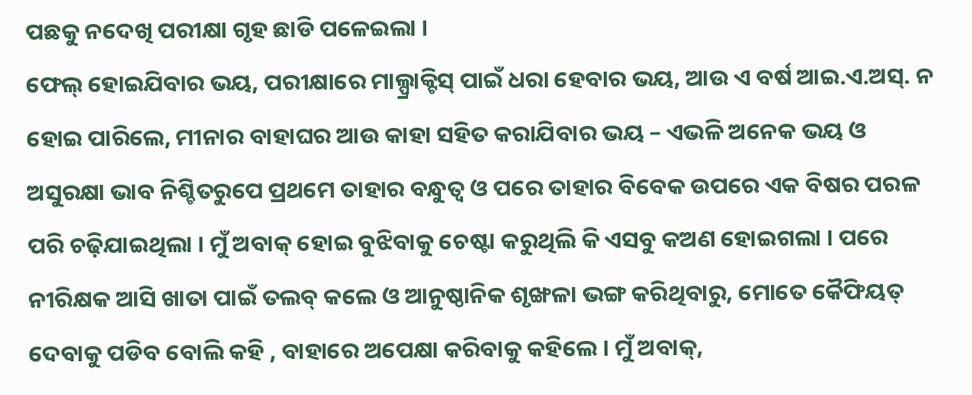ପଛକୁ ନଦେଖି ପରୀକ୍ଷା ଗୃହ ଛାଡି ପଳେଇଲା ।
ଫେଲ୍ ହୋଇଯିବାର ଭୟ, ପରୀକ୍ଷାରେ ମାଲ୍ପ୍ରାକ୍ଟିସ୍ ପାଇଁ ଧରା ହେବାର ଭୟ, ଆଉ ଏ ବର୍ଷ ଆଇ.ଏ.ଅସ୍. ନ ହୋଇ ପାରିଲେ, ମୀନାର ବାହାଘର ଆଉ କାହା ସହିତ କରାଯିବାର ଭୟ – ଏଭଳି ଅନେକ ଭୟ ଓ ଅସୁରକ୍ଷା ଭାବ ନିଶ୍ଚିତରୁପେ ପ୍ରଥମେ ତାହାର ବନ୍ଧୁତ୍ୱ ଓ ପରେ ତାହାର ବିବେକ ଉପରେ ଏକ ବିଷର ପରଳ ପରି ଚଢ଼ିଯାଇଥିଲା । ମୁଁ ଅବାକ୍ ହୋଇ ବୁଝିବାକୁ ଚେଷ୍ଟା କରୁଥିଲି କି ଏସବୁ କଅଣ ହୋଇଗଲା । ପରେ ନୀରିକ୍ଷକ ଆସି ଖାତା ପାଇଁ ତଲବ୍ କଲେ ଓ ଆନୁଷ୍ଠାନିକ ଶୃଙ୍ଖଳା ଭଙ୍ଗ କରିଥିବାରୁ, ମୋତେ କୈଫିୟତ୍ ଦେବାକୁ ପଡିବ ବୋଲି କହି , ବାହାରେ ଅପେକ୍ଷା କରିବାକୁ କହିଲେ । ମୁଁ ଅବାକ୍,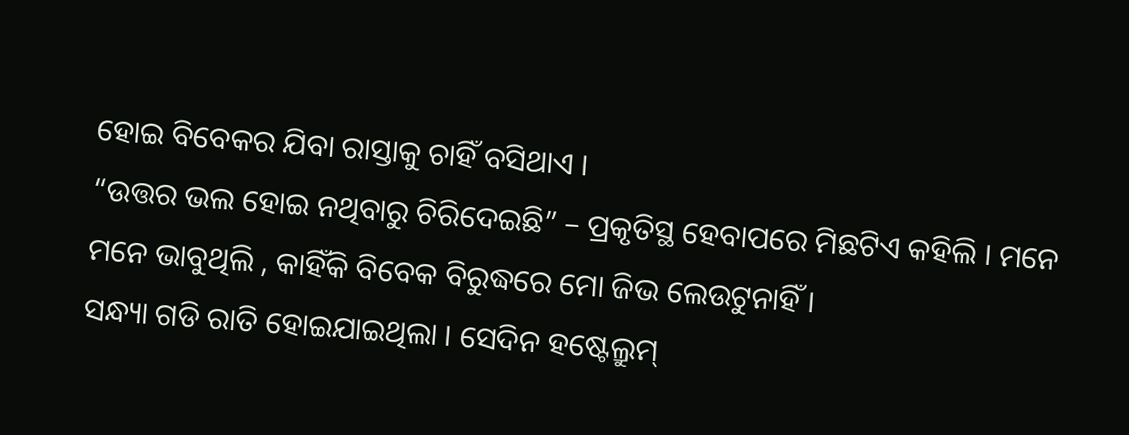ହୋଇ ବିବେକର ଯିବା ରାସ୍ତାକୁ ଚାହିଁ ବସିଥାଏ ।
“ଉତ୍ତର ଭଲ ହୋଇ ନଥିବାରୁ ଚିରିଦେଇଛି” – ପ୍ରକୃତିସ୍ଥ ହେବାପରେ ମିଛଟିଏ କହିଲି । ମନେ ମନେ ଭାବୁଥିଲି , କାହିଁକି ବିବେକ ବିରୁଦ୍ଧରେ ମୋ ଜିଭ ଲେଉଟୁନାହିଁ ।
ସନ୍ଧ୍ୟା ଗଡି ରାତି ହୋଇଯାଇଥିଲା । ସେଦିନ ହଷ୍ଟେଲ୍ରୁମ୍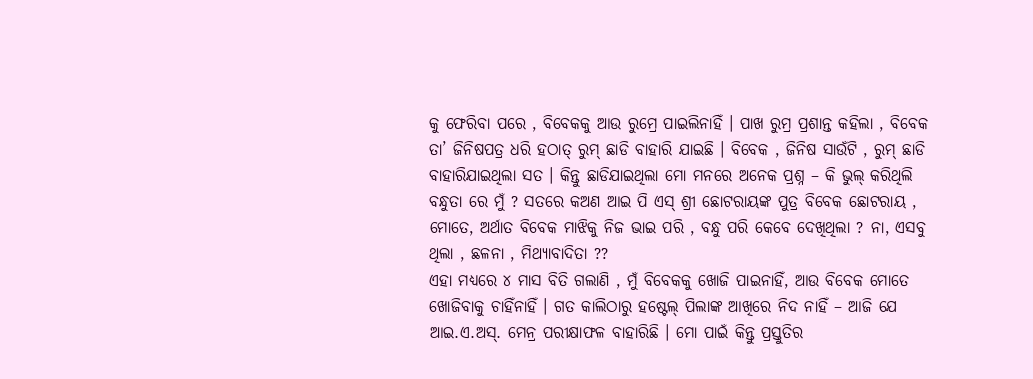କୁ ଫେରିବା ପରେ , ବିବେକକୁ ଆଉ ରୁମ୍ରେ ପାଇଲିନାହିଁ । ପାଖ ରୁମ୍ର ପ୍ରଶାନ୍ତ କହିଲା , ବିବେକ ତା’ ଜିନିଷପତ୍ର ଧରି ହଠାତ୍ ରୁମ୍ ଛାଡି ବାହାରି ଯାଇଛି । ବିବେକ , ଜିନିଷ ସାଉଁଟି , ରୁମ୍ ଛାଡି ବାହାରିଯାଇଥିଲା ସତ । କିନ୍ତୁ ଛାଡିଯାଇଥିଲା ମୋ ମନରେ ଅନେକ ପ୍ରଶ୍ନ – କି ଭୁଲ୍ କରିଥିଲି ବନ୍ଧୁତା ରେ ମୁଁ ? ସତରେ କଅଣ ଆଇ ପି ଏସ୍ ଶ୍ରୀ ଛୋଟରାୟଙ୍କ ପୁତ୍ର ବିବେକ ଛୋଟରାୟ , ମୋତେ, ଅର୍ଥାତ ବିବେକ ମାଝିକୁ ନିଜ ଭାଇ ପରି , ବନ୍ଧୁ ପରି କେବେ ଦେଖିଥିଲା ? ନା, ଏସବୁ ଥିଲା , ଛଳନା , ମିଥ୍ୟାବାଦିତା ??
ଏହା ମଧ୍ୟରେ ୪ ମାସ ବିତି ଗଲାଣି , ମୁଁ ବିବେକକୁ ଖୋଜି ପାଇନାହିଁ, ଆଉ ବିବେକ ମୋତେ ଖୋଜିବାକୁ ଚାହିଁନାହିଁ । ଗତ କାଲିଠାରୁ ହଷ୍ଟେଲ୍ ପିଲାଙ୍କ ଆଖିରେ ନିଦ ନାହିଁ – ଆଜି ଯେ ଆଇ.ଏ.ଅସ୍. ମେନ୍ର ପରୀକ୍ଷାଫଳ ବାହାରିଛି । ମୋ ପାଇଁ କିନ୍ତୁ ପ୍ରସ୍ତୁତିର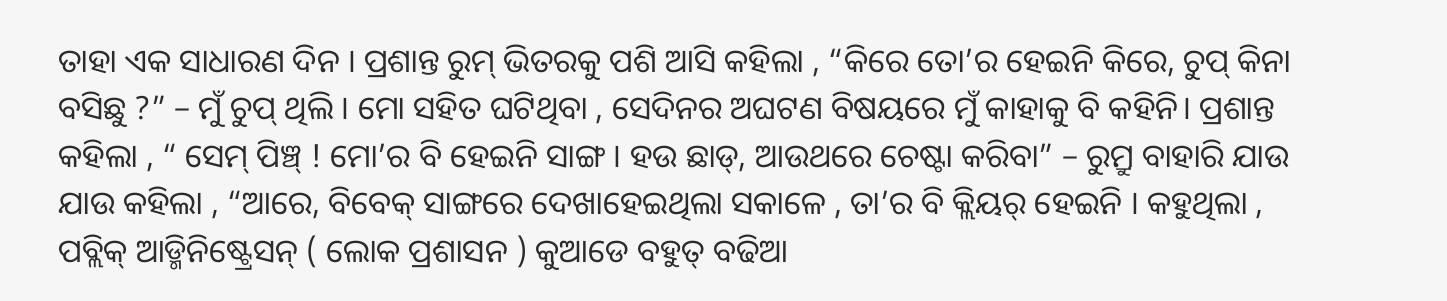ତାହା ଏକ ସାଧାରଣ ଦିନ । ପ୍ରଶାନ୍ତ ରୁମ୍ ଭିତରକୁ ପଶି ଆସି କହିଲା , “କିରେ ତୋ’ର ହେଇନି କିରେ, ଚୁପ୍ କିନା ବସିଛୁ ?” – ମୁଁ ଚୁପ୍ ଥିଲି । ମୋ ସହିତ ଘଟିଥିବା , ସେଦିନର ଅଘଟଣ ବିଷୟରେ ମୁଁ କାହାକୁ ବି କହିନି। ପ୍ରଶାନ୍ତ କହିଲା , “ ସେମ୍ ପିଞ୍ଚ୍ ! ମୋ’ର ବି ହେଇନି ସାଙ୍ଗ । ହଉ ଛାଡ୍, ଆଉଥରେ ଚେଷ୍ଟା କରିବା” – ରୁମ୍ରୁ ବାହାରି ଯାଉ ଯାଉ କହିଲା , “ଆରେ, ବିବେକ୍ ସାଙ୍ଗରେ ଦେଖାହେଇଥିଲା ସକାଳେ , ତା’ର ବି କ୍ଲିୟର୍ ହେଇନି । କହୁଥିଲା , ପବ୍ଲିକ୍ ଆଡ୍ମିନିଷ୍ଟ୍ରେସନ୍ ( ଲୋକ ପ୍ରଶାସନ ) କୁଆଡେ ବହୁତ୍ ବଢିଆ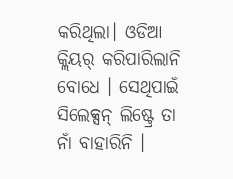କରିଥିଲା। ଓଡିଆ କ୍ଲିୟର୍ କରିପାରିଲାନି ବୋଧେ । ସେଥିପାଇଁ ସିଲେକ୍ସନ୍ ଲିଷ୍ଟ୍ରେ ତା ନାଁ ବାହାରିନି ।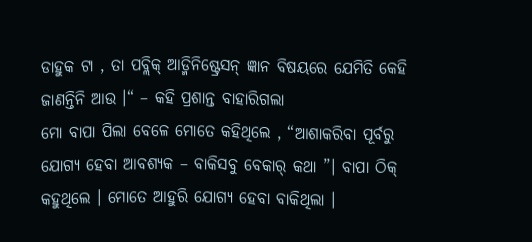ଡାହୁକ ଟା , ତା ପବ୍ଲିକ୍ ଆଡ୍ମିନିଷ୍ଟ୍ରେସନ୍ ଜ୍ଞାନ ବିଷୟରେ ଯେମିତି କେହି ଜାଣନ୍ତିନି ଆଉ ।“ – କହି ପ୍ରଶାନ୍ତ ବାହାରିଗଲା
ମୋ ବାପା ପିଲା ବେଳେ ମୋତେ କହିଥିଲେ , “ଆଶାକରିବା ପୂର୍ବରୁ ଯୋଗ୍ୟ ହେବା ଆବଶ୍ୟକ – ବାକିସବୁ ବେକାର୍ କଥା ”। ବାପା ଠିକ୍ କହୁଥିଲେ । ମୋତେ ଆହୁରି ଯୋଗ୍ୟ ହେବା ବାକିଥିଲା ।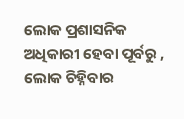ଲୋକ ପ୍ରଶାସନିକ ଅଧିକାରୀ ହେବା ପୂର୍ବରୁ , ଲୋକ ଚିହ୍ନିବାର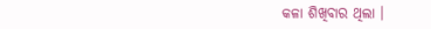କଳା ଶିଖିବାର ଥିଲା ।